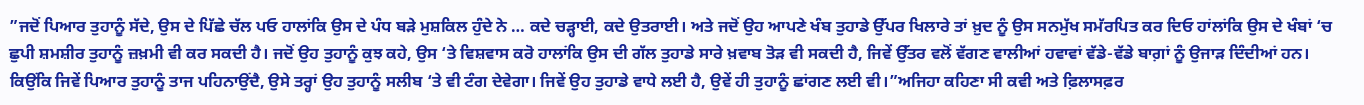”ਜਦੋਂ ਪਿਆਰ ਤੁਹਾਨੂੰ ਸੱਦੇ, ਉਸ ਦੇ ਪਿੱਛੇ ਚੱਲ ਪਓ ਹਾਲਾਂਕਿ ਉਸ ਦੇ ਪੰਧ ਬੜੇ ਮੁਸ਼ਕਿਲ ਹੁੰਦੇ ਨੇ … ਕਦੇ ਚੜ੍ਹਾਈ, ਕਦੇ ਉਤਰਾਈ। ਅਤੇ ਜਦੋਂ ਉਹ ਆਪਣੇ ਖੰਬ ਤੁਹਾਡੇ ਉੱਪਰ ਖਿਲਾਰੇ ਤਾਂ ਖ਼ੁਦ ਨੂੰ ਉਸ ਸਨਮੁੱਖ ਸਮੱਰਪਿਤ ਕਰ ਦਿਓ ਹਾਂਲਾਂਕਿ ਉਸ ਦੇ ਖੰਬਾਂ ‘ਚ ਛੁਪੀ ਸ਼ਮਸ਼ੀਰ ਤੁਹਾਨੂੰ ਜ਼ਖ਼ਮੀ ਵੀ ਕਰ ਸਕਦੀ ਹੈ। ਜਦੋਂ ਉਹ ਤੁਹਾਨੂੰ ਕੁਝ ਕਹੇ, ਉਸ ‘ਤੇ ਵਿਸ਼ਵਾਸ ਕਰੋ ਹਾਲਾਂਕਿ ਉਸ ਦੀ ਗੱਲ ਤੁਹਾਡੇ ਸਾਰੇ ਖ਼ਵਾਬ ਤੋੜ ਵੀ ਸਕਦੀ ਹੈ, ਜਿਵੇਂ ਉੱਤਰ ਵਲੋਂ ਵੱਗਣ ਵਾਲੀਆਂ ਹਵਾਵਾਂ ਵੱਡੇ-ਵੱਡੇ ਬਾਗ਼ਾਂ ਨੂੰ ਉਜਾੜ ਦਿੰਦੀਆਂ ਹਨ। ਕਿਉਂਕਿ ਜਿਵੇਂ ਪਿਆਰ ਤੁਹਾਨੂੰ ਤਾਜ ਪਹਿਨਾਉਂਦੈ, ਉਸੇ ਤਰ੍ਹਾਂ ਉਹ ਤੁਹਾਨੂੰ ਸਲੀਬ ‘ਤੇ ਵੀ ਟੰਗ ਦੇਵੇਗਾ। ਜਿਵੇਂ ਉਹ ਤੁਹਾਡੇ ਵਾਧੇ ਲਈ ਹੈ, ਉਵੇਂ ਹੀ ਤੁਹਾਨੂੰ ਛਾਂਗਣ ਲਈ ਵੀ।”ਅਜਿਹਾ ਕਹਿਣਾ ਸੀ ਕਵੀ ਅਤੇ ਫ਼ਿਲਾਸਫ਼ਰ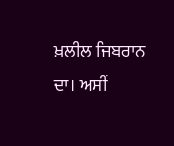ਖ਼ਲੀਲ ਜਿਬਰਾਨ ਦਾ। ਅਸੀਂ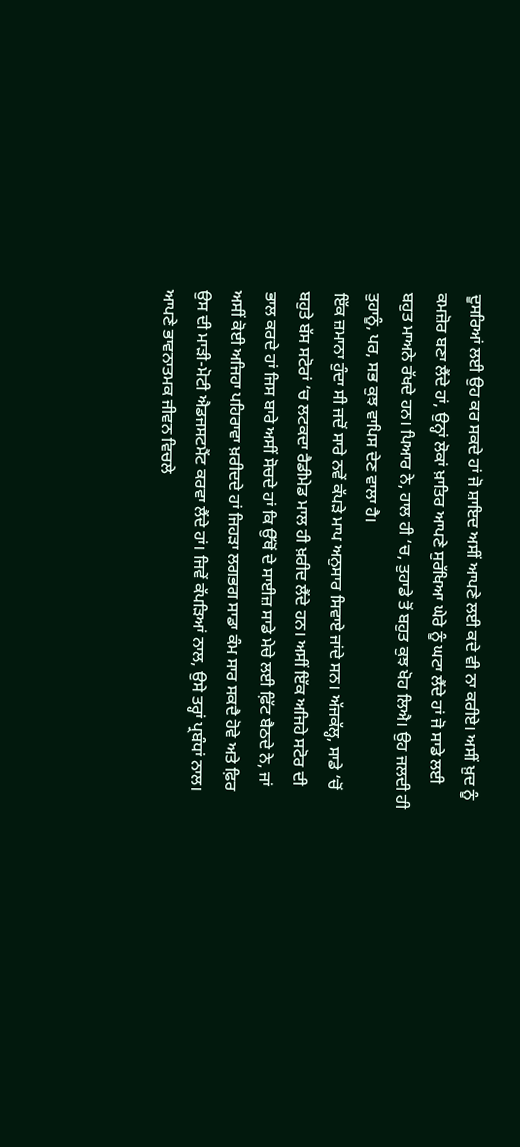ਦੂਸਰਿਆਂ ਲਈ ਉਹ ਕਰ ਸਕਦੇ ਹਾਂ ਜੋ ਸ਼ਾਇਦ ਅਸੀਂ ਆਪਣੇ ਲਈ ਕਦੇ ਵੀ ਨਾ ਕਰੀਏ। ਅਸੀਂ ਖ਼ੁਦ ਨੂੰ ਕਮਜ਼ੋਰ ਬਣਾ ਲੈਂਦੇ ਹਾਂ, ਉਨ੍ਹਾਂ ਲੋਕਾਂ ਖ਼ਾਤਿਰ ਆਪਣੇ ਸੁਰੱਖਿਆ ਘੇਰੇ ਨੂੰ ਘਟਾ ਲੈਂਦੇ ਹਾਂ ਜੋ ਸਾਡੇ ਲਈ ਬਹੁਤ ਮਾਅਨੇ ਰੱਖਦੇ ਹਨ। ਪਿਆਰ ਨੇ, ਹਾਲ ਹੀ ‘ਚ, ਤੁਹਾਡੇ ਤੋਂ ਬਹੁਤ ਕੁਝ ਖੋਹ ਲਿਐ। ਉਹ ਜਲਦੀ ਹੀ ਤੁਹਾਨੂੰ, ਪਰ, ਸਭ ਕੁਝ ਵਾਪਿਸ ਦੇਣ ਵਾਲਾ ਹੈ।
ਇੱਕ ਜ਼ਮਾਨਾ ਹੁੰਦਾ ਸੀ ਜਦੋਂ ਸਾਰੇ ਨਵੇਂ ਕੱਪੜੇ ਮਾਪ ਅਨੁਸਾਰ ਸਿਵਾਏ ਜਾਂਦੇ ਸਨ। ਅੱਜਕੱਲ੍ਹ, ਸਾਡੇ ‘ਚੋਂ ਬਹੁਤੇ ਬੱਸ ਸਟੋਰਾਂ ‘ਚ ਲਟਕਦਾ ਰੈਡੀਮੇਡ ਮਾਲ ਹੀ ਖ਼ਰੀਦ ਲੈਂਦੇ ਹਨ। ਅਸੀਂ ਇੱਕ ਅਜਿਹੇ ਸਟੋਰ ਦੀ ਭਾਲ ਕਰਦੇ ਹਾਂ ਜਿਸ ਬਾਰੇ ਅਸੀਂ ਸੋਚਦੇ ਹਾਂ ਕਿ ਉੱਥੋਂ ਦੇ ਸਾਈਜ਼ ਸਾਡੇ ਮੇਚੇ ਲਈ ਫ਼ਿੱਟ ਬੈਠਦੇ ਨੇ, ਜਾਂ ਅਸੀਂ ਕੋਈ ਅਜਿਹਾ ਪਹਿਰਾਵਾ ਖ਼ਰੀਦਦੇ ਹਾਂ ਜਿਹੜਾ ਲਗਭਗ ਸਾਡਾ ਕੰਮ ਸਾਰ ਸਕਦੈ ਹੋਵੇ ਅਤੇ ਫ਼ਿਰ ਉਸ ਦੀ ਮਾੜੀ-ਮੋਟੀ ਐਡਜਸਟਮੈਂਟ ਕਰਵਾ ਲੈਂਦੇ ਹਾਂ। ਜਿਵੇਂ ਕੱਪੜਿਆਂ ਨਾਲ, ਉਸੇ ਤਰ੍ਹਾਂ ਪ੍ਰਬੰਧਾਂ ਨਾਲ। ਆਪਣੇ ਭਾਵਨਾਤਮਕ ਜੀਵਨ ਵਿਚਲੇ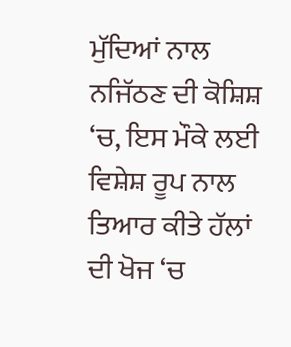ਮੁੱਦਿਆਂ ਨਾਲ ਨਜਿੱਠਣ ਦੀ ਕੋਸ਼ਿਸ਼ ‘ਚ, ਇਸ ਮੌਕੇ ਲਈ ਵਿਸ਼ੇਸ਼ ਰੂਪ ਨਾਲ ਤਿਆਰ ਕੀਤੇ ਹੱਲਾਂ ਦੀ ਖੋਜ ‘ਚ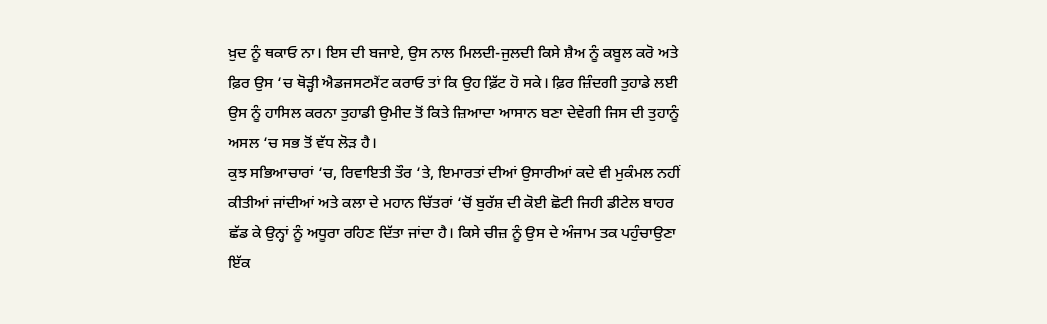ਖ਼ੁਦ ਨੂੰ ਥਕਾਓ ਨਾ। ਇਸ ਦੀ ਬਜਾਏ, ਉਸ ਨਾਲ ਮਿਲਦੀ-ਜੁਲਦੀ ਕਿਸੇ ਸ਼ੈਅ ਨੂੰ ਕਬੂਲ ਕਰੋ ਅਤੇ ਫ਼ਿਰ ਉਸ ‘ਚ ਥੋੜ੍ਹੀ ਐਡਜਸਟਮੈਂਟ ਕਰਾਓ ਤਾਂ ਕਿ ਉਹ ਫ਼ਿੱਟ ਹੋ ਸਕੇ। ਫ਼ਿਰ ਜ਼ਿੰਦਗੀ ਤੁਹਾਡੇ ਲਈ ਉਸ ਨੂੰ ਹਾਸਿਲ ਕਰਨਾ ਤੁਹਾਡੀ ਉਮੀਦ ਤੋਂ ਕਿਤੇ ਜ਼ਿਆਦਾ ਆਸਾਨ ਬਣਾ ਦੇਵੇਗੀ ਜਿਸ ਦੀ ਤੁਹਾਨੂੰ ਅਸਲ ‘ਚ ਸਭ ਤੋਂ ਵੱਧ ਲੋੜ ਹੈ।
ਕੁਝ ਸਭਿਆਚਾਰਾਂ ‘ਚ, ਰਿਵਾਇਤੀ ਤੌਰ ‘ਤੇ, ਇਮਾਰਤਾਂ ਦੀਆਂ ਉਸਾਰੀਆਂ ਕਦੇ ਵੀ ਮੁਕੰਮਲ ਨਹੀਂ ਕੀਤੀਆਂ ਜਾਂਦੀਆਂ ਅਤੇ ਕਲਾ ਦੇ ਮਹਾਨ ਚਿੱਤਰਾਂ ‘ਚੋਂ ਬੁਰੱਸ਼ ਦੀ ਕੋਈ ਛੋਟੀ ਜਿਹੀ ਡੀਟੇਲ ਬਾਹਰ ਛੱਡ ਕੇ ਉਨ੍ਹਾਂ ਨੂੰ ਅਧੂਰਾ ਰਹਿਣ ਦਿੱਤਾ ਜਾਂਦਾ ਹੈ। ਕਿਸੇ ਚੀਜ਼ ਨੂੰ ਉਸ ਦੇ ਅੰਜਾਮ ਤਕ ਪਹੁੰਚਾਉਣਾ ਇੱਕ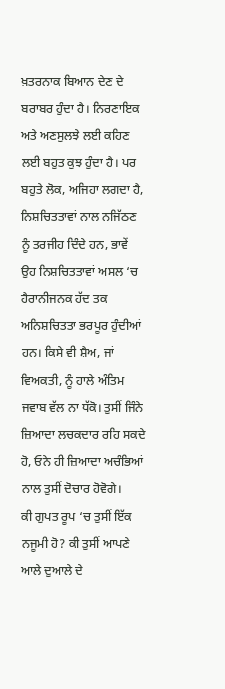ਖ਼ਤਰਨਾਕ ਬਿਆਨ ਦੇਣ ਦੇ ਬਰਾਬਰ ਹੁੰਦਾ ਹੈ। ਨਿਰਣਾਇਕ ਅਤੇ ਅਣਸੁਲਝੇ ਲਈ ਕਹਿਣ ਲਈ ਬਹੁਤ ਕੁਝ ਹੁੰਦਾ ਹੈ। ਪਰ ਬਹੁਤੇ ਲੋਕ, ਅਜਿਹਾ ਲਗਦਾ ਹੈ, ਨਿਸ਼ਚਿਤਤਾਵਾਂ ਨਾਲ ਨਜਿੱਠਣ ਨੂੰ ਤਰਜੀਹ ਦਿੰਦੇ ਹਨ, ਭਾਵੇਂ ਉਹ ਨਿਸ਼ਚਿਤਤਾਵਾਂ ਅਸਲ ‘ਚ ਹੈਰਾਨੀਜਨਕ ਹੱਦ ਤਕ ਅਨਿਸ਼ਚਿਤਤਾ ਭਰਪੂਰ ਹੁੰਦੀਆਂ ਹਨ। ਕਿਸੇ ਵੀ ਸ਼ੈਅ, ਜਾਂ ਵਿਅਕਤੀ, ਨੂੰ ਹਾਲੇ ਅੰਤਿਮ ਜਵਾਬ ਵੱਲ ਨਾ ਧੱਕੋ। ਤੁਸੀਂ ਜਿੰਨੇ ਜ਼ਿਆਦਾ ਲਚਕਦਾਰ ਰਹਿ ਸਕਦੇ ਹੋ, ਓਨੇ ਹੀ ਜ਼ਿਆਦਾ ਅਚੰਭਿਆਂ ਨਾਲ ਤੁਸੀਂ ਦੋਚਾਰ ਹੋਵੋਗੇ।
ਕੀ ਗੁਪਤ ਰੂਪ ‘ਚ ਤੁਸੀਂ ਇੱਕ ਨਜੂਮੀ ਹੋ? ਕੀ ਤੁਸੀਂ ਆਪਣੇ ਆਲੇ ਦੁਆਲੇ ਦੇ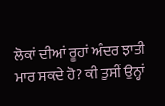ਲੋਕਾਂ ਦੀਆਂ ਰੂਹਾਂ ਅੰਦਰ ਝਾਤੀ ਮਾਰ ਸਕਦੇ ਹੋ? ਕੀ ਤੁਸੀਂ ਉਨ੍ਹਾਂ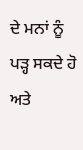ਦੇ ਮਨਾਂ ਨੂੰ ਪੜ੍ਹ ਸਕਦੇ ਹੋ ਅਤੇ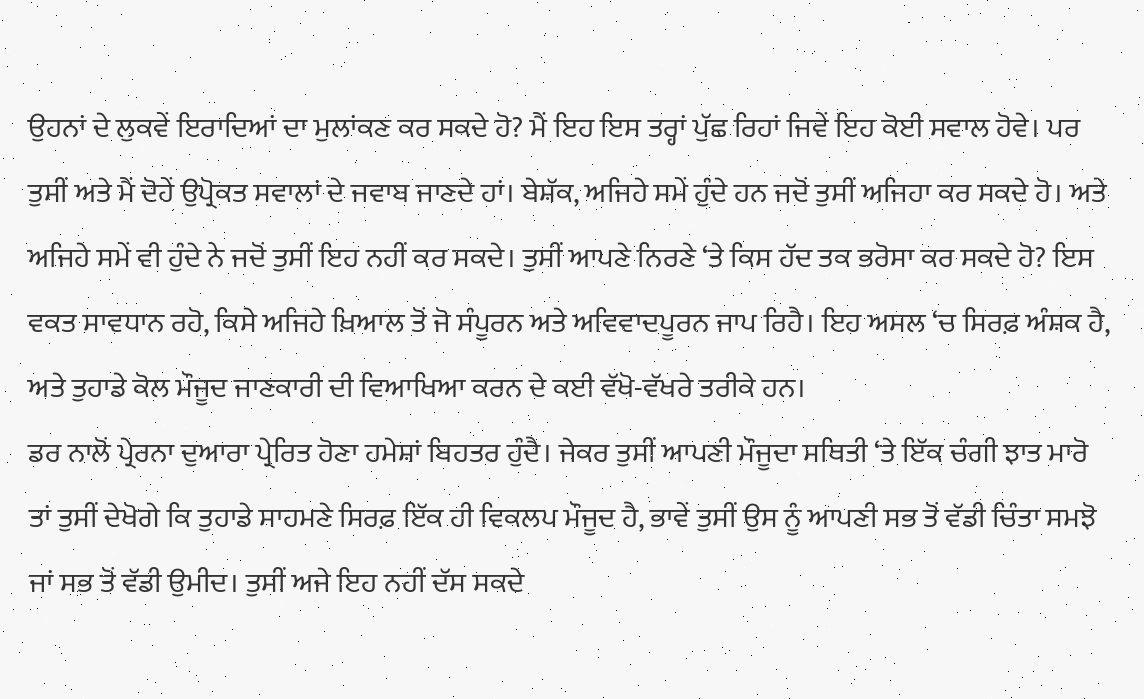ਉਹਨਾਂ ਦੇ ਲੁਕਵੇਂ ਇਰਾਦਿਆਂ ਦਾ ਮੁਲਾਂਕਣ ਕਰ ਸਕਦੇ ਹੋ? ਮੈਂ ਇਹ ਇਸ ਤਰ੍ਹਾਂ ਪੁੱਛ ਰਿਹਾਂ ਜਿਵੇਂ ਇਹ ਕੋਈ ਸਵਾਲ ਹੋਵੇ। ਪਰ ਤੁਸੀਂ ਅਤੇ ਮੈਂ ਦੋਹੇਂ ਉਪ੍ਰੋਕਤ ਸਵਾਲਾਂ ਦੇ ਜਵਾਬ ਜਾਣਦੇ ਹਾਂ। ਬੇਸ਼ੱਕ, ਅਜਿਹੇ ਸਮੇਂ ਹੁੰਦੇ ਹਨ ਜਦੋਂ ਤੁਸੀਂ ਅਜਿਹਾ ਕਰ ਸਕਦੇ ਹੋ। ਅਤੇ ਅਜਿਹੇ ਸਮੇਂ ਵੀ ਹੁੰਦੇ ਨੇ ਜਦੋਂ ਤੁਸੀਂ ਇਹ ਨਹੀਂ ਕਰ ਸਕਦੇ। ਤੁਸੀਂ ਆਪਣੇ ਨਿਰਣੇ ‘ਤੇ ਕਿਸ ਹੱਦ ਤਕ ਭਰੋਸਾ ਕਰ ਸਕਦੇ ਹੋ? ਇਸ ਵਕਤ ਸਾਵਧਾਨ ਰਹੋ, ਕਿਸੇ ਅਜਿਹੇ ਖ਼ਿਆਲ ਤੋਂ ਜੋ ਸੰਪੂਰਨ ਅਤੇ ਅਵਿਵਾਦਪੂਰਨ ਜਾਪ ਰਿਹੈ। ਇਹ ਅਸਲ ‘ਚ ਸਿਰਫ਼ ਅੰਸ਼ਕ ਹੈ, ਅਤੇ ਤੁਹਾਡੇ ਕੋਲ ਮੌਜੂਦ ਜਾਣਕਾਰੀ ਦੀ ਵਿਆਖਿਆ ਕਰਨ ਦੇ ਕਈ ਵੱਖੋ-ਵੱਖਰੇ ਤਰੀਕੇ ਹਨ।
ਡਰ ਨਾਲੋਂ ਪ੍ਰੇਰਨਾ ਦੁਆਰਾ ਪ੍ਰੇਰਿਤ ਹੋਣਾ ਹਮੇਸ਼ਾਂ ਬਿਹਤਰ ਹੁੰਦੈ। ਜੇਕਰ ਤੁਸੀਂ ਆਪਣੀ ਮੌਜੂਦਾ ਸਥਿਤੀ ‘ਤੇ ਇੱਕ ਚੰਗੀ ਝਾਤ ਮਾਰੋ ਤਾਂ ਤੁਸੀਂ ਦੇਖੋਗੇ ਕਿ ਤੁਹਾਡੇ ਸਾਹਮਣੇ ਸਿਰਫ਼ ਇੱਕ ਹੀ ਵਿਕਲਪ ਮੌਜੂਦ ਹੈ, ਭਾਵੇਂ ਤੁਸੀਂ ਉਸ ਨੂੰ ਆਪਣੀ ਸਭ ਤੋਂ ਵੱਡੀ ਚਿੰਤਾ ਸਮਝੋ ਜਾਂ ਸਭ ਤੋਂ ਵੱਡੀ ਉਮੀਦ। ਤੁਸੀਂ ਅਜੇ ਇਹ ਨਹੀਂ ਦੱਸ ਸਕਦੇ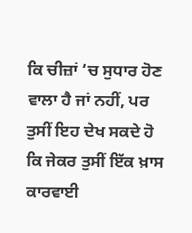ਕਿ ਚੀਜ਼ਾਂ ‘ਚ ਸੁਧਾਰ ਹੋਣ ਵਾਲਾ ਹੈ ਜਾਂ ਨਹੀਂ, ਪਰ ਤੁਸੀਂ ਇਹ ਦੇਖ ਸਕਦੇ ਹੋ ਕਿ ਜੇਕਰ ਤੁਸੀਂ ਇੱਕ ਖ਼ਾਸ ਕਾਰਵਾਈ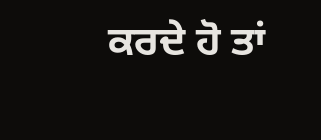ਕਰਦੇ ਹੋ ਤਾਂ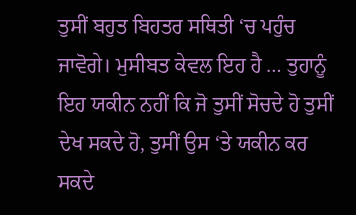ਤੁਸੀਂ ਬਹੁਤ ਬਿਹਤਰ ਸਥਿਤੀ ‘ਚ ਪਹੁੰਚ ਜਾਵੋਗੇ। ਮੁਸੀਬਤ ਕੇਵਲ ਇਹ ਹੈ … ਤੁਹਾਨੂੰ ਇਹ ਯਕੀਨ ਨਹੀਂ ਕਿ ਜੋ ਤੁਸੀਂ ਸੋਚਦੇ ਹੋ ਤੁਸੀਂ ਦੇਖ ਸਕਦੇ ਹੋ, ਤੁਸੀਂ ਉਸ ‘ਤੇ ਯਕੀਨ ਕਰ ਸਕਦੇ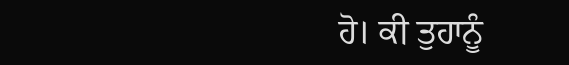ਹੋ। ਕੀ ਤੁਹਾਨੂੰ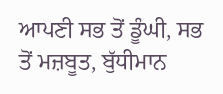ਆਪਣੀ ਸਭ ਤੋਂ ਡੂੰਘੀ, ਸਭ ਤੋਂ ਮਜ਼ਬੂਤ, ਬੁੱਧੀਮਾਨ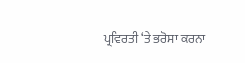ਪ੍ਰਵਿਰਤੀ ‘ਤੇ ਭਰੋਸਾ ਕਰਨਾ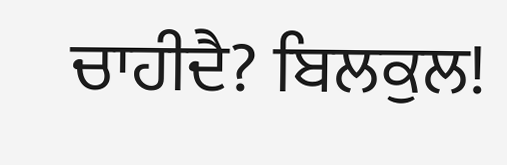ਚਾਹੀਦੈ? ਬਿਲਕੁਲ!